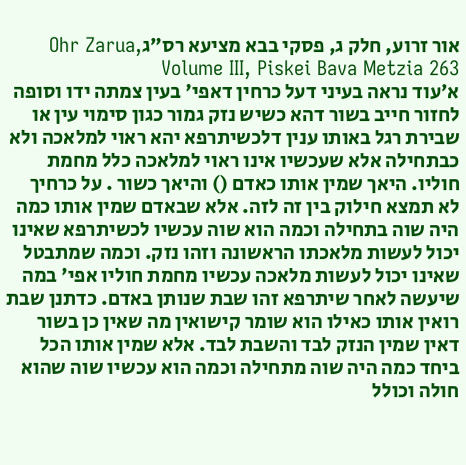אור זרוע, חלק ג, פסקי בבא מציעא רס״גOhr Zarua, Volume III, Piskei Bava Metzia 263
א׳עוד נראה בעיני דעל כרחין דאפי' בעין צמתה ידו וסופה לחזור חייב בשור דהא כשיש נזק גמור כגון סימוי עין או שבירת רגל באותו ענין דלכשיתרפא יהא ראוי למלאכה ולא כבתחילה אלא שעכשיו אינו ראוי למלאכה כלל מחמת חוליו. היאך שמין אותו כאדם () והיאך כשור . על כרחיך לא תמצא חילוק בין זה לזה. אלא שבאדם שמין אותו כמה היה שוה בתחילה וכמה הוא שוה עכשיו לכשיתרפא שאינו יכול לעשות מלאכתו הראשונה וזהו נזק. וכמה שמתבטל שאינו יכול לעשות מלאכה עכשיו מחמת חוליו אפי' במה שיעשה לאחר שיתרפא זהו שבת שנותן באדם. כדתנן שבת רואין אותו כאילו הוא שומר קישואין מה שאין כן בשור דאין שמין הנזק לבד והשבת לבד. אלא שמין אותו הכל ביחד כמה היה שוה מתחילה וכמה הוא עכשיו שוה שהוא חולה וכולל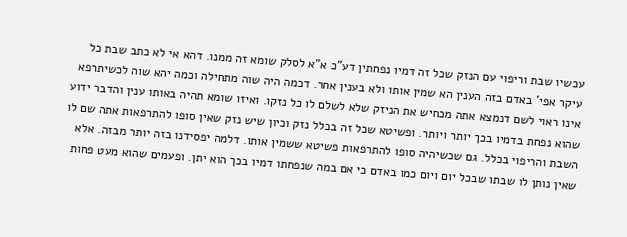עכשיו שבת וריפוי עם הנזק שכל זה דמיו נפחתין דע"כ א"א לסלק שומא זה ממנו. דהא אי לא כתב שבת כל עיקר אפי' באדם בזה הענין הא שמין אותו ולא בענין אחר. דכמה היה שוה מתחילה וכמה יהא שוה לכשיתרפא אינו ראוי לשם דנמצא אתה מכחיש את הניזק שלא לשלם לו כל נזקו. ואיזו שומא תהיה באותו ענין והדבר ידוע שהוא נפחת בדמיו בכך יותר ויותר. ופשיטא שכל זה בכלל נזק וכיון שיש נזק שאין סופו להתרפאות אתה שם לו השבת והריפוי בכלל. גם שכשיהיה סופו להתרפאות פשיטא ששמין אותו. דלמה יפסידנו בזה יותר מבזה. אלא שאין נותן לו שבתו שבכל יום ויום כמו באדם כי אם במה שנפחתו דמיו בכך הוא יתן. ופעמים שהוא מעט פחות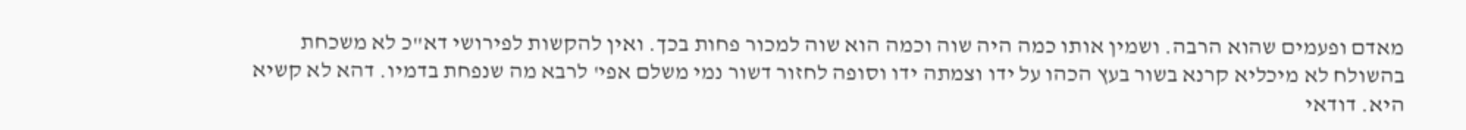מאדם ופעמים שהוא הרבה. ושמין אותו כמה היה שוה וכמה הוא שוה למכור פחות בכך. ואין להקשות לפירושי דא"כ לא משכחת בהשולח לא מיכליא קרנא בשור בעץ הכהו על ידו וצמתה ידו וסופה לחזור דשור נמי משלם אפי' לרבא מה שנפחת בדמיו. דהא לא קשיא היא. דודאי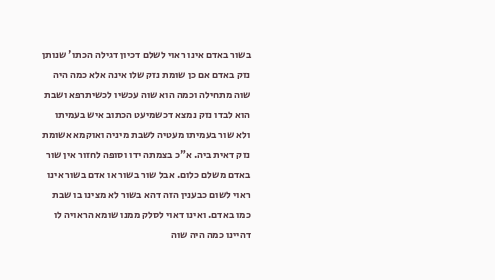בשור באדם אינו ראוי לשלם דכיון דגילה הכתו' שנותן נזק באדם אם כן שומת נזק שלו אינה אלא כמה היה שוה מתחילה וכמה הוא שוה עכשיו לכשיתרפא ושבת הוא לבדו נזק נמצא דכשמיעט הכתוב איש בעמיתו ולא שור בעמיתו מעטיה לשבת מיניה ואוקמא אשומת נזק דאית ביה. א"כ בצמתה ידו וסופה לחזור אין שור באדם משלם כלום. אבל שור בשור או אדם בשור אינו ראוי לשום כבענין הזה דהא בשור לא מצינו בו שבת כמו באדם. ואינו דאוי לסלק ממנו שומא הראויה לו דהיינו כמה היה שוה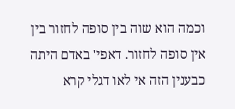וכמה הוא שוה בין סופה לחזור בין אין סופה לחזור. דאפי' באדם היתה כבענין הזה אי לאו דגלי קרא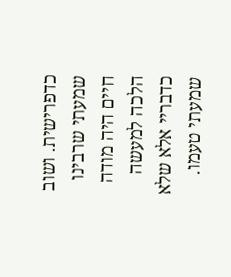כדפרישית. ושוב שמעתי שרבינו חיים היה מודה הלכה למעשה כדבריי אלא שלא שמעתי טעמו.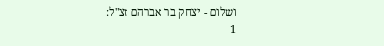ושלום - יצחק בר אברהם זצ"ל:
1